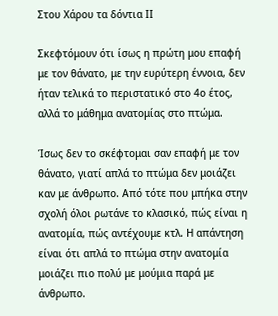Στου Χάρου τα δόντια ΙΙ

Σκεφτόμουν ότι ίσως η πρώτη μου επαφή με τον θάνατο, με την ευρύτερη έννοια, δεν ήταν τελικά το περιστατικό στο 4ο έτος, αλλά το μάθημα ανατομίας στο πτώμα.

Ίσως δεν το σκέφτομαι σαν επαφή με τον θάνατο, γιατί απλά το πτώμα δεν μοιάζει καν με άνθρωπο. Από τότε που μπήκα στην σχολή όλοι ρωτάνε το κλασικό, πώς είναι η ανατομία, πώς αντέχουμε κτλ. Η απάντηση είναι ότι απλά το πτώμα στην ανατομία μοιάζει πιο πολύ με μούμια παρά με άνθρωπο.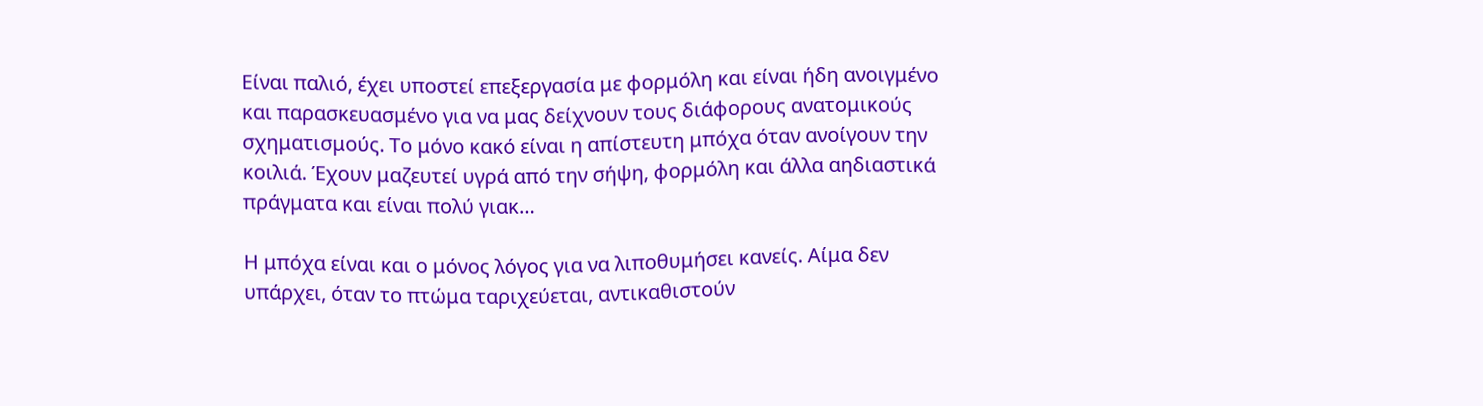Είναι παλιό, έχει υποστεί επεξεργασία με φορμόλη και είναι ήδη ανοιγμένο και παρασκευασμένο για να μας δείχνουν τους διάφορους ανατομικούς σχηματισμούς. Το μόνο κακό είναι η απίστευτη μπόχα όταν ανοίγουν την κοιλιά. Έχουν μαζευτεί υγρά από την σήψη, φορμόλη και άλλα αηδιαστικά πράγματα και είναι πολύ γιακ…

Η μπόχα είναι και ο μόνος λόγος για να λιποθυμήσει κανείς. Αίμα δεν υπάρχει, όταν το πτώμα ταριχεύεται, αντικαθιστούν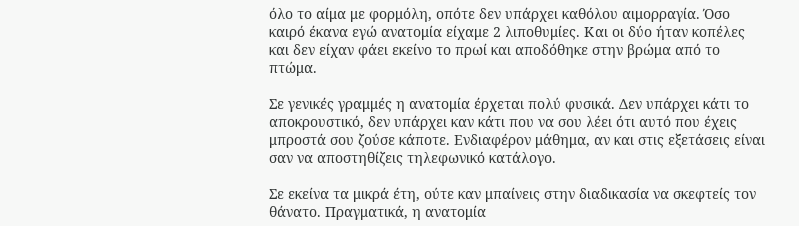όλο το αίμα με φορμόλη, οπότε δεν υπάρχει καθόλου αιμορραγία. Όσο καιρό έκανα εγώ ανατομία είχαμε 2 λιποθυμίες. Και οι δύο ήταν κοπέλες και δεν είχαν φάει εκείνο το πρωί και αποδόθηκε στην βρώμα από το πτώμα.

Σε γενικές γραμμές η ανατομία έρχεται πολύ φυσικά. Δεν υπάρχει κάτι το αποκρουστικό, δεν υπάρχει καν κάτι που να σου λέει ότι αυτό που έχεις μπροστά σου ζούσε κάποτε. Ενδιαφέρον μάθημα, αν και στις εξετάσεις είναι σαν να αποστηθίζεις τηλεφωνικό κατάλογο.

Σε εκείνα τα μικρά έτη, ούτε καν μπαίνεις στην διαδικασία να σκεφτείς τον θάνατο. Πραγματικά, η ανατομία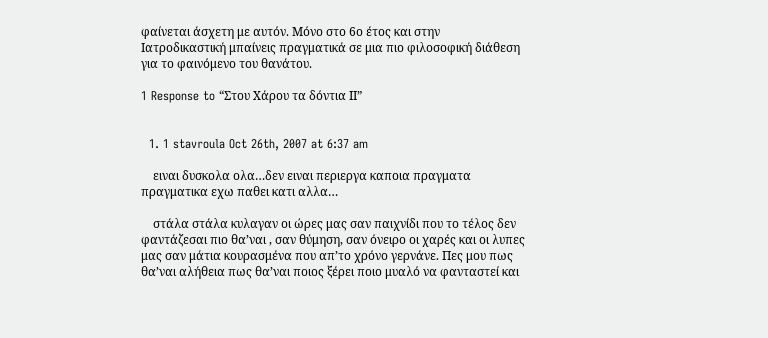φαίνεται άσχετη με αυτόν. Μόνο στο 6ο έτος και στην Ιατροδικαστική μπαίνεις πραγματικά σε μια πιο φιλοσοφική διάθεση για το φαινόμενο του θανάτου.

1 Response to “Στου Χάρου τα δόντια ΙΙ”


  1. 1 stavroula Oct 26th, 2007 at 6:37 am

    ειναι δυσκολα ολα…δεν ειναι περιεργα καποια πραγματα πραγματικα εχω παθει κατι αλλα…

    στάλα στάλα κυλαγαν οι ώρες μας σαν παιχνίδι που το τέλος δεν φαντάζεσαι πιο θα’ναι , σαν θύμηση, σαν όνειρο οι χαρές και οι λυπες μας σαν μάτια κουρασμένα που απ’το χρόνο γερνάνε. Πες μου πως θα’ναι αλήθεια πως θα’ναι ποιος ξέρει ποιο μυαλό να φανταστεί και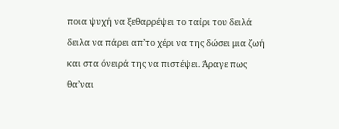ποια ψυχή να ξεθαρρέψει το ταίρι του δειλά δειλα να πάρει απ’το χέρι να της δώσει μια ζωή και στα όνειρά της να πιστέψει. Άραγε πως θα’ναι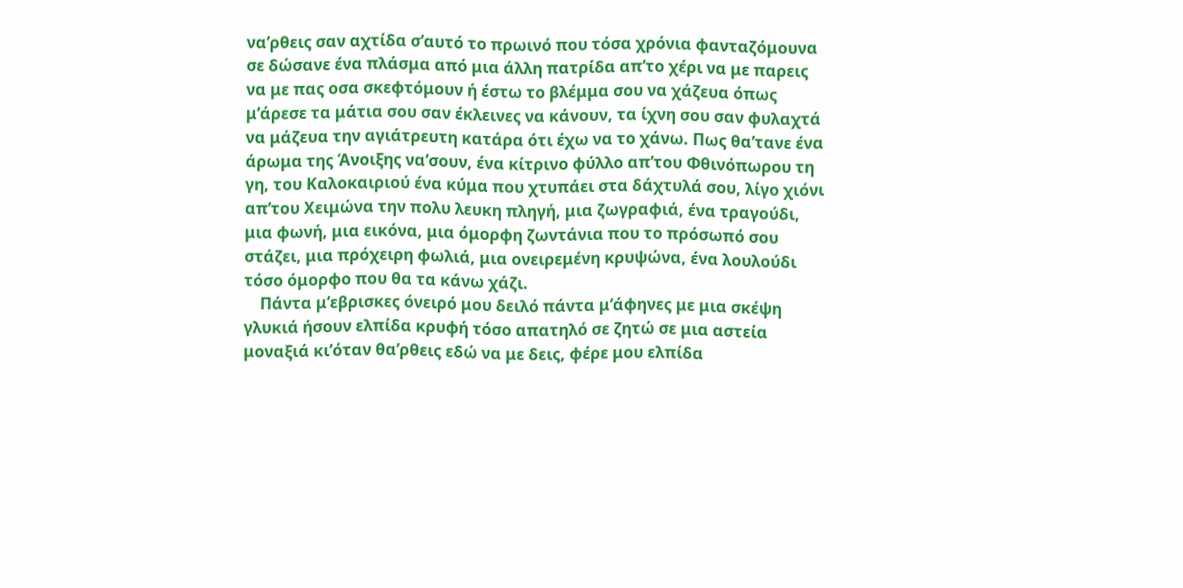να’ρθεις σαν αχτίδα σ’αυτό το πρωινό που τόσα χρόνια φανταζόμουνα σε δώσανε ένα πλάσμα από μια άλλη πατρίδα απ’το χέρι να με παρεις να με πας οσα σκεφτόμουν ή έστω το βλέμμα σου να χάζευα όπως μ’άρεσε τα μάτια σου σαν έκλεινες να κάνουν, τα ίχνη σου σαν φυλαχτά να μάζευα την αγιάτρευτη κατάρα ότι έχω να το χάνω. Πως θα’τανε ένα άρωμα της Άνοιξης να’σουν, ένα κίτρινο φύλλο απ’του Φθινόπωρου τη γη, του Καλοκαιριού ένα κύμα που χτυπάει στα δάχτυλά σου, λίγο χιόνι απ’του Χειμώνα την πολυ λευκη πληγή, μια ζωγραφιά, ένα τραγούδι, μια φωνή, μια εικόνα, μια όμορφη ζωντάνια που το πρόσωπό σου στάζει, μια πρόχειρη φωλιά, μια ονειρεμένη κρυψώνα, ένα λουλούδι τόσο όμορφο που θα τα κάνω χάζι.
    Πάντα μ’εβρισκες όνειρό μου δειλό πάντα μ’άφηνες με μια σκέψη γλυκιά ήσουν ελπίδα κρυφή τόσο απατηλό σε ζητώ σε μια αστεία μοναξιά κι’όταν θα’ρθεις εδώ να με δεις, φέρε μου ελπίδα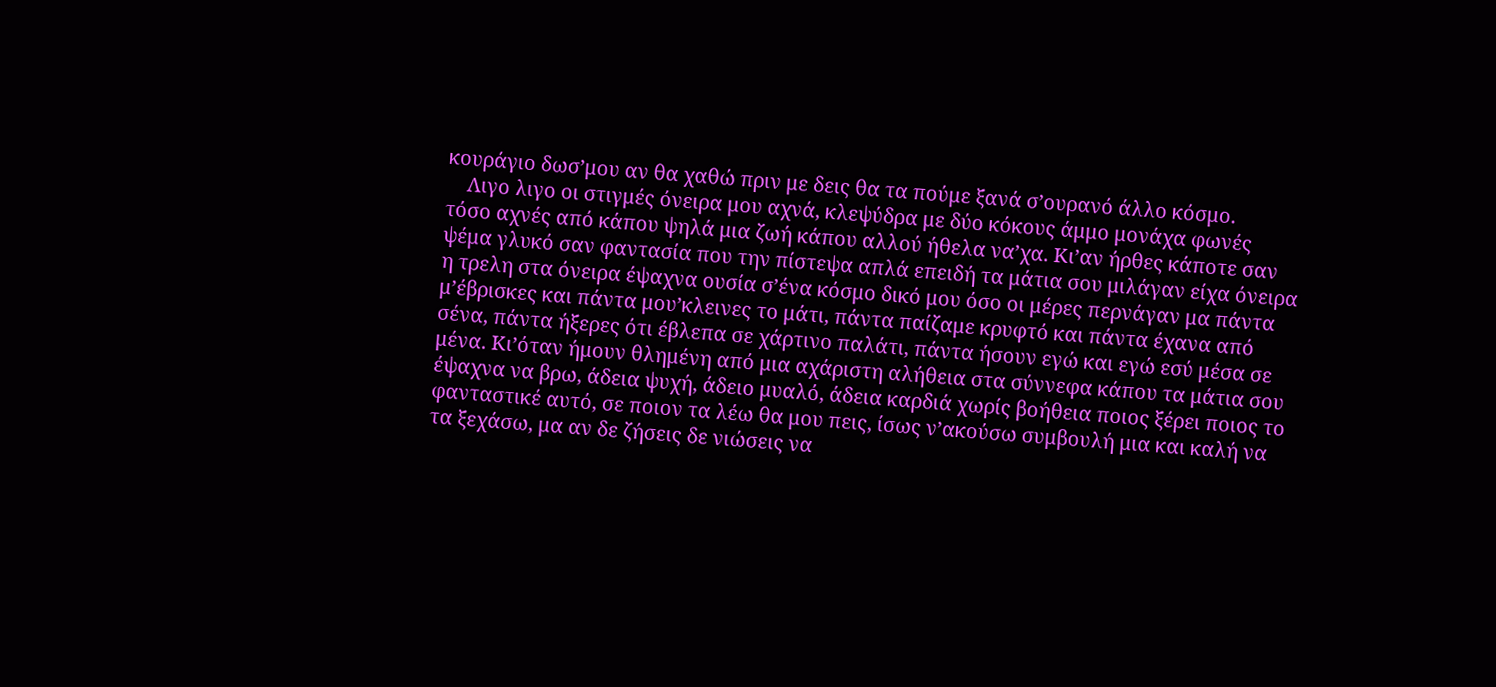κουράγιο δωσ’μου αν θα χαθώ πριν με δεις θα τα πούμε ξανά σ’ουρανό άλλο κόσμο.
    Λιγο λιγο οι στιγμές όνειρα μου αχνά, κλεψύδρα με δύο κόκους άμμο μονάχα φωνές τόσο αχνές από κάπου ψηλά μια ζωή κάπου αλλού ήθελα να’χα. Κι’αν ήρθες κάποτε σαν ψέμα γλυκό σαν φαντασία που την πίστεψα απλά επειδή τα μάτια σου μιλάγαν είχα όνειρα η τρελη στα όνειρα έψαχνα ουσία σ’ένα κόσμο δικό μου όσο οι μέρες περνάγαν μα πάντα μ’έβρισκες και πάντα μου’κλεινες το μάτι, πάντα παίζαμε κρυφτό και πάντα έχανα από σένα, πάντα ήξερες ότι έβλεπα σε χάρτινο παλάτι, πάντα ήσουν εγώ και εγώ εσύ μέσα σε μένα. Κι’όταν ήμουν θλημένη από μια αχάριστη αλήθεια στα σύννεφα κάπου τα μάτια σου έψαχνα να βρω, άδεια ψυχή, άδειο μυαλό, άδεια καρδιά χωρίς βοήθεια ποιος ξέρει ποιος το φανταστικέ αυτό, σε ποιον τα λέω θα μου πεις, ίσως ν’ακούσω συμβουλή μια και καλή να τα ξεχάσω, μα αν δε ζήσεις δε νιώσεις να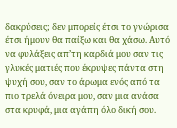δακρύσεις; δεν μπορείς έτσι το γνώρισα έτσι ήμουν θα παίξω και θα χάσω. Αυτό να φυλάξεις απ’τη καρδιά μου σαν τις γλυκές ματιές που έκρυψες πάντα στη ψυχή σου, σαν το άρωμα ενός από τα πιο τρελά όνειρα μου, σαν μια ανάσα στα κρυφά, μια αγάπη όλο δική σου.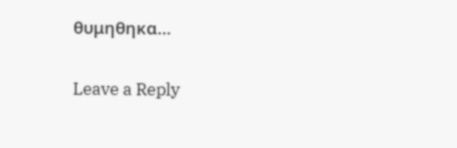θυμηθηκα…

Leave a Reply